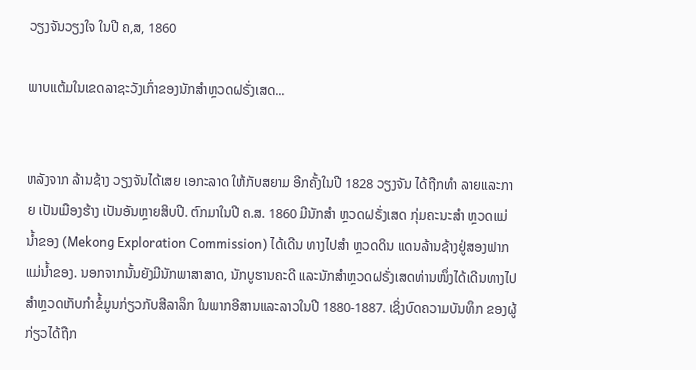ວຽງຈັນວຽງໃຈ ໃນປີ ຄ,ສ, 1860

ພາບແຕ້ມໃນເຂດລາຊະວັງເກົ່າຂອງນັກສໍາຫຼວດຝຣັ່ງເສດ...


ຫລັງຈາກ ລ້ານຊ້າງ ວຽງຈັນໄດ້ເສຍ ເອກະລາດ ໃຫ້ກັບສຍາມ ອີກຄັ້ງໃນປີ 1828 ວຽງຈັນ ໄດ້ຖືກທໍາ ລາຍແລະກາຍ ເປັນເມືອງຮ້າງ ເປັນອັນຫຼາຍສິບປີ. ຕົກມາໃນປີ ຄ.ສ. 1860 ມີນັກສໍາ ຫຼວດຝຣັ່ງເສດ ກຸ່ມຄະນະສໍາ ຫຼວດແມ່ ນໍ້າຂອງ (Mekong Exploration Commission) ໄດ້ເດີນ ທາງໄປສໍາ ຫຼວດດິນ ແດນລ້ານຊ້າງຢູ່ສອງຟາກແມ່ນໍ້າຂອງ. ນອກຈາກນັ້ນຍັງມີນັກພາສາສາດ, ນັກບູຮານຄະດີ ແລະນັກສໍາຫຼວດຝຣັ່ງເສດທ່ານໜຶ່ງໄດ້ເດີນທາງໄປສໍາຫຼວດເກັບກໍາຂໍ້ມູນກ່ຽວກັບສີລາລຶກ ໃນພາກອີສານແລະລາວໃນປີ 1880-1887. ເຊິ່ງບົດຄວາມບັນທຶກ ຂອງຜູ້ກ່ຽວໄດ້ຖືກ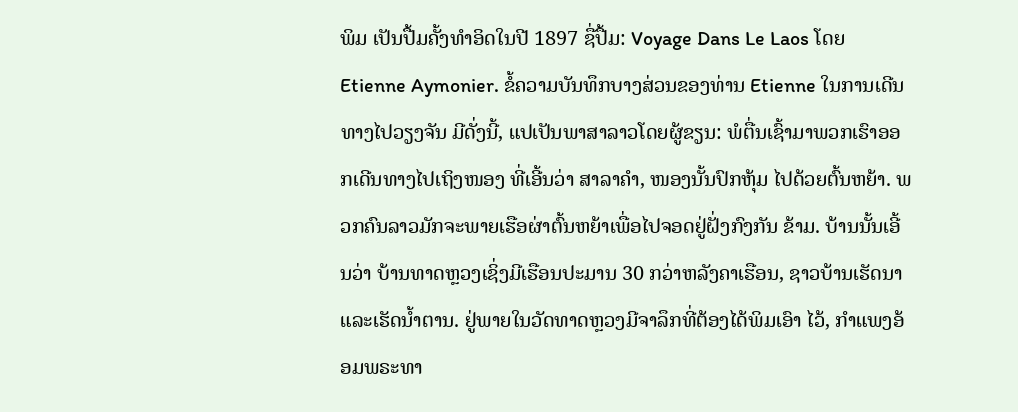ພິມ ເປັນປື້ມຄັ້ງທໍາອິດໃນປີ 1897 ຊື່ປື້ມ: Voyage Dans Le Laos ໂດຍ Etienne Aymonier. ຂໍ້ຄວາມບັນທຶກບາງສ່ວນຂອງທ່ານ Etienne ໃນການເດີນທາງໄປວຽງຈັນ ມີດັ່ງນີ້, ແປເປັນພາສາລາວໂດຍຜູ້ຂຽນ: ພໍຕື່ນເຊົ້າມາພວກເຮົາອອກເດີນທາງໄປເຖິງໜອງ ທີ່ເອີ້ນວ່າ ສາລາຄໍາ, ໜອງນັ້ນປົກຫຸ້ມ ໄປດ້ວຍຕົ້ນຫຍ້າ. ພວກຄົນລາວມັກຈະພາຍເຮືອຜ່າຕົ້ນຫຍ້າເພື່ອໄປຈອດຢູ່ຝັ່ງກົງກັນ ຂ້າມ. ບ້ານນັ້ນເອີ້ນວ່າ ບ້ານທາດຫຼວງເຊິ່ງມີເຮືອນປະມານ 30 ກວ່າຫລັງຄາເຮືອນ, ຊາວບ້ານເຮັດນາ ແລະເຮັດນໍ້າຕານ. ຢູ່ພາຍໃນວັດທາດຫຼວງມີຈາລຶກທີ່ຕ້ອງໄດ້ພິມເອົາ ໄວ້, ກໍາແພງອ້ອມພຣະທາ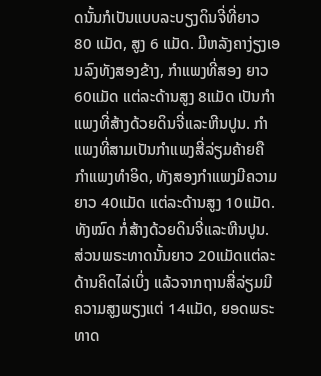ດນັ້ນກໍເປັນແບບລະບຽງດິນຈີ່ທີ່ຍາວ 80 ແມັດ, ສູງ 6 ແມັດ. ມີຫລັງຄາງ່ຽງເອນລົງທັງສອງຂ້າງ, ກໍາແພງທີ່ສອງ ຍາວ 60ແມັດ ແຕ່ລະດ້ານສູງ 8ແມັດ ເປັນກໍາແພງທີ່ສ້າງດ້ວຍດິນຈີ່ແລະຫີນປູນ. ກໍາແພງທີ່ສາມເປັນກໍາແພງສີ່ລ່ຽມຄ້າຍຄື ກໍາແພງທໍາອິດ, ທັງສອງກໍາແພງມີຄວາມຍາວ 40ແມັດ ແຕ່ລະດ້ານສູງ 10ແມັດ. ທັງໝົດ ກໍ່ສ້າງດ້ວຍດິນຈີ່ແລະຫີນປູນ. ສ່ວນພຣະທາດນັ້ນຍາວ 20ແມັດແຕ່ລະດ້ານຄິດໄລ່ເບິ່ງ ແລ້ວຈາກຖານສີ່ລ່ຽມມີຄວາມສູງພຽງແຕ່ 14ແມັດ, ຍອດພຣະທາດ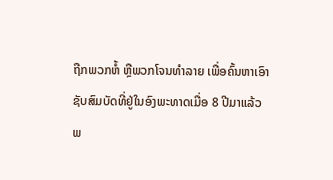ຖືກພວກຫໍ້ ຫຼືພວກໂຈນທໍາລາຍ ເພື່ອຄົ້ນຫາເອົາຊັບສົມບັດທີ່ຢູ່ໃນອົງພະທາດເມື່ອ 8 ປີມາແລ້ວ
ພ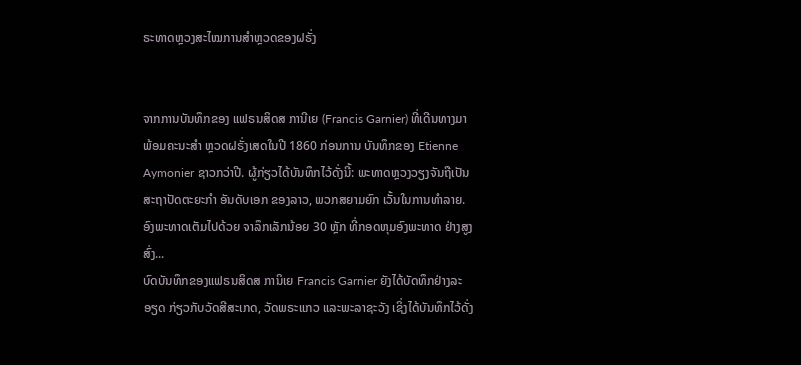ຣະທາດຫຼວງສະໄໝການສໍາຫຼວດຂອງຝຣັ່ງ


ຈາກການບັນທຶກຂອງ ແຟຣນສິດສ ການີເຍ (Francis Garnier) ທີ່ເດີນທາງມາ ພ້ອມຄະນະສໍາ ຫຼວດຝຣັ່ງເສດໃນປີ 1860 ກ່ອນການ ບັນທຶກຂອງ Etienne Aymonier ຊາວກວ່າປີ. ຜູ້ກ່ຽວໄດ້ບັນທຶກໄວ້ດັ່ງນີ້: ພະທາດຫຼວງວຽງຈັນຖືເປັນ ສະຖາປັດຕະຍະກໍາ ອັນດັບເອກ ຂອງລາວ, ພວກສຍາມຍົກ ເວັ້ນໃນການທໍາລາຍ. ອົງພະທາດເຕັມໄປດ້ວຍ ຈາລຶກເລັກນ້ອຍ 30 ຫຼັກ ທີ່ກອດຫຸມອົງພະທາດ ຢ່າງສູງສົ່ງ...
ບົດບັນທຶກຂອງແຟຣນສິດສ ການິເຍ Francis Garnier ຍັງໄດ້ບັດທຶກຢ່າງລະອຽດ ກ່ຽວກັບວັດສີສະເກດ, ວັດພຣະແກວ ແລະພະລາຊະວັງ ເຊິ່ງໄດ້ບັນທຶກໄວ້ດັ່ງ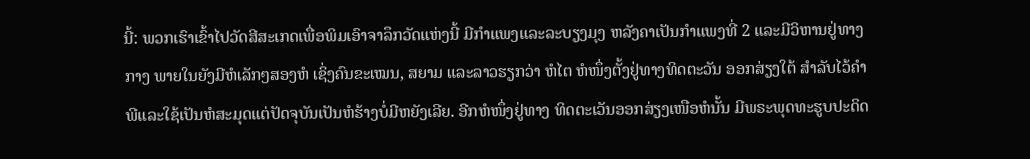ນີ້: ພວກເຮົາເຂົ້າໄປວັດສີສະເກດເພື່ອພິມເອົາຈາລຶກວັດແຫ່ງນີ້ ມີກໍາແພງແລະລະບຽງມຸງ ຫລັງຄາເປັນກໍາແພງທີ່ 2 ແລະມີວິຫານຢູ່ທາງກາງ ພາຍໃນຍັງມີຫໍເລັກໆສອງຫໍ ເຊິ່ງຄົນຂະເໝນ, ສຍາມ ແລະລາວຮຽກວ່າ ຫໍໄຕ ຫໍໜຶ່ງຕັ້ງຢູ່ທາງທິດຕະວັນ ອອກສ່ຽງໃຕ້ ສໍາລັບໄວ້ຄໍາພີແລະໃຊ້ເປັນຫໍສະມຸດແຕ່ປັດຈຸບັນເປັນຫໍຮ້າງບໍ່ມີຫຍັງເລີຍ. ອີກຫໍໜຶ່ງຢູ່ທາງ ທິດຕະເວັນອອກສ່ຽງເໜືອຫໍນັ້ນ ມີພຣະພຸດທະຮູບປະດິດ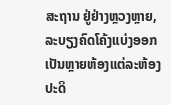ສະຖານ ຢູ່ຢ່າງຫຼວງຫຼາຍ, ລະບຽງຄົດໂຄ້ງແບ່ງອອກເປັນຫຼາຍຫ້ອງແຕ່ລະຫ້ອງປະດິ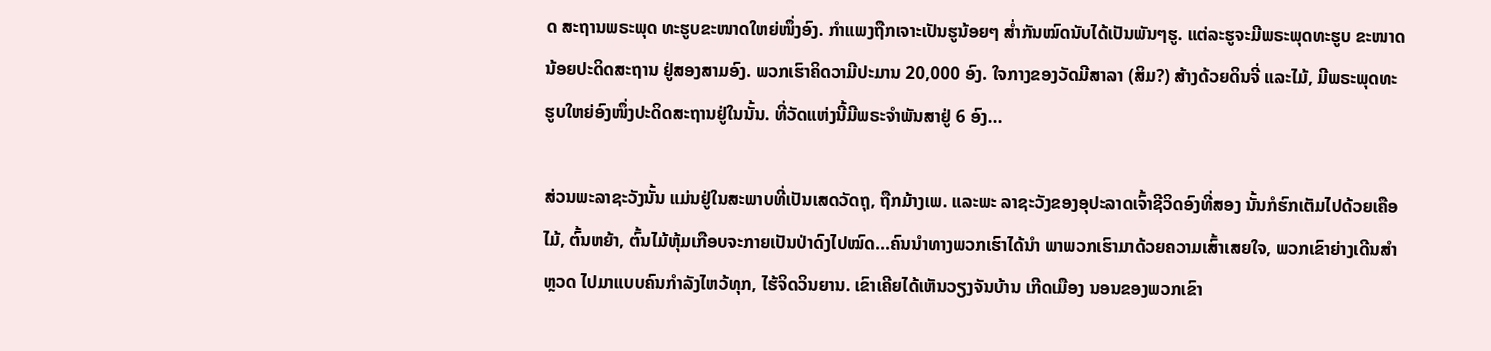ດ ສະຖານພຣະພຸດ ທະຮູບຂະໜາດໃຫຍ່ໜຶ່ງອົງ. ກໍາແພງຖືກເຈາະເປັນຮູນ້ອຍໆ ສໍ່າກັນໝົດນັບໄດ້ເປັນພັນໆຮູ. ແຕ່ລະຮູຈະມີພຣະພຸດທະຮູບ ຂະໜາດນ້ອຍປະດິດສະຖານ ຢູ່ສອງສາມອົງ. ພວກເຮົາຄິດວາມີປະມານ 20,000 ອົງ. ໃຈກາງຂອງວັດມີສາລາ (ສິມ?) ສ້າງດ້ວຍດິນຈີ່ ແລະໄມ້, ມີພຣະພຸດທະຮູບໃຫຍ່ອົງໜຶ່ງປະດິດສະຖານຢູ່ໃນນັ້ນ. ທີ່ວັດແຫ່ງນີ້ມີພຣະຈໍາພັນສາຢູ່ 6 ອົງ...

ສ່ວນພະລາຊະວັງນັ້ນ ແມ່ນຢູ່ໃນສະພາບທີ່ເປັນເສດວັດຖຸ, ຖືກມ້າງເພ. ແລະພະ ລາຊະວັງຂອງອຸປະລາດເຈົ້າຊີວິດອົງທີ່ສອງ ນັ້ນກໍຮົກເຕັມໄປດ້ວຍເຄືອໄມ້, ຕົ້ນຫຍ້າ, ຕົ້ນໄມ້ຫຸ້ມເກືອບຈະກາຍເປັນປ່າດົງໄປໝົດ...ຄົນນໍາທາງພວກເຮົາໄດ້ນໍາ ພາພວກເຮົາມາດ້ວຍຄວາມເສົ້າເສຍໃຈ, ພວກເຂົາຍ່າງເດີນສໍາຫຼວດ ໄປມາແບບຄົນກໍາລັງໄຫວ້ທຸກ, ໄຮ້ຈິດວິນຍານ. ເຂົາເຄີຍໄດ້ເຫັນວຽງຈັນບ້ານ ເກີດເມືອງ ນອນຂອງພວກເຂົາ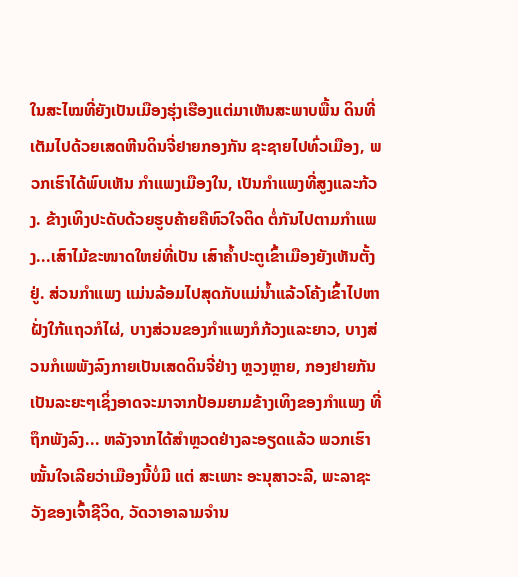ໃນສະໄໝທີ່ຍັງເປັນເມືອງຮຸ່ງເຮືອງແຕ່ມາເຫັນສະພາບພື້ນ ດິນທີ່ເຕັມໄປດ້ວຍເສດຫີນດິນຈີ່ຢາຍກອງກັນ ຊະຊາຍໄປທົ່ວເມືອງ, ພວກເຮົາໄດ້ພົບເຫັນ ກໍາແພງເມືອງໃນ, ເປັນກໍາແພງທີ່ສູງແລະກ້ວງ. ຂ້າງເທິງປະດັບດ້ວຍຮູບຄ້າຍຄືຫົວໃຈຕິດ ຕໍ່ກັນໄປຕາມກໍາແພງ...ເສົາໄມ້ຂະໜາດໃຫຍ່ທີ່ເປັນ ເສົາຄໍ້າປະຕູເຂົ້າເມືອງຍັງເຫັນຕັ້ງຢູ່. ສ່ວນກໍາແພງ ແມ່ນລ້ອມໄປສຸດກັບແມ່ນໍ້າແລ້ວໂຄ້ງເຂົ້າໄປຫາຝັ່ງໃກ້ແຖວກໍໄຜ່, ບາງສ່ວນຂອງກໍາແພງກໍກ້ວງແລະຍາວ, ບາງສ່ວນກໍເພພັງລົງກາຍເປັນເສດດິນຈີ່ຢ່າງ ຫຼວງຫຼາຍ, ກອງຢາຍກັນເປັນລະຍະໆເຊິ່ງອາດຈະມາຈາກປ້ອມຍາມຂ້າງເທິງຂອງກໍາແພງ ທີ່ຖຶກພັງລົງ... ຫລັງຈາກໄດ້ສໍາຫຼວດຢ່າງລະອຽດແລ້ວ ພວກເຮົາໝັ້ນໃຈເລີຍວ່າເມືອງນີ້ບໍ່ມີ ແຕ່ ສະເພາະ ອະນຸສາວະລີ, ພະລາຊະວັງຂອງເຈົ້າຊີວິດ, ວັດວາອາລາມຈໍານ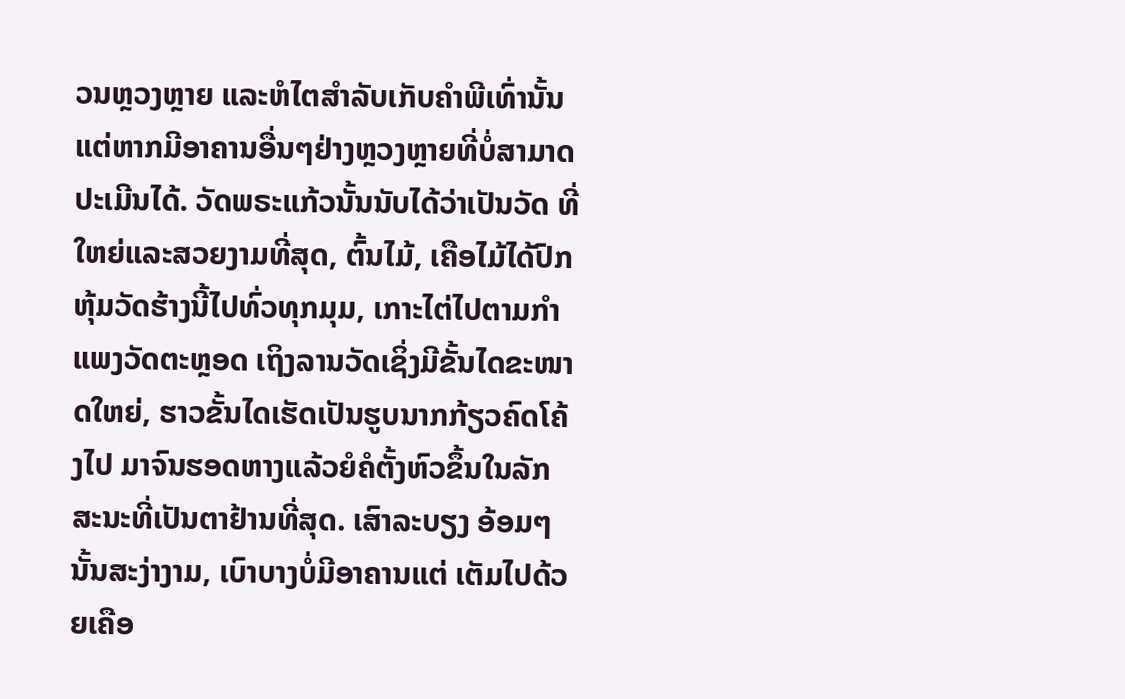ວນຫຼວງຫຼາຍ ແລະຫໍໄຕສໍາລັບເກັບຄໍາພີເທົ່ານັ້ນແຕ່ຫາກມີອາຄານອື່ນໆຢ່າງຫຼວງຫຼາຍທີ່ບໍ່ສາມາດ ປະເມີນໄດ້. ວັດພຣະແກ້ວນັ້ນນັບໄດ້ວ່າເປັນວັດ ທີ່ໃຫຍ່ແລະສວຍງາມທີ່ສຸດ, ຕົ້ນໄມ້, ເຄືອໄມ້ໄດ້ປົກຫຸ້ມວັດຮ້າງນີ້ໄປທົ່ວທຸກມຸມ, ເກາະໄຕ່ໄປຕາມກໍາແພງວັດຕະຫຼອດ ເຖິງລານວັດເຊິ່ງມີຂັ້ນໄດຂະໜາດໃຫຍ່, ຮາວຂັ້ນໄດເຮັດເປັນຮູບນາກກ້ຽວຄົດໂຄ້ງໄປ ມາຈົນຮອດຫາງແລ້ວຍໍຄໍຕັ້ງຫົວຂຶ້ນໃນລັກສະນະທີ່ເປັນຕາຢ້ານທີ່ສຸດ. ເສົາລະບຽງ ອ້ອມໆນັ້ນສະງ່າງາມ, ເບົາບາງບໍ່ມີອາຄານແຕ່ ເຕັມໄປດ້ວຍເຄືອ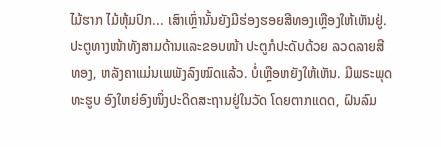ໄມ້ຮາກ ໄມ້ຫຸ້ມປົກ... ເສົາເຫຼົ່ານັ້ນຍັງມີຮ່ອງຮອຍສີທອງເຫຼືອງໃຫ້ເຫັນຢູ່. ປະຕູທາງໜ້າທັງສາມດ້ານແລະຂອບໜ້າ ປະຕູກໍປະດັບດ້ວຍ ລວດລາຍສີທອງ, ຫລັງຄາແມ່ນເພພັງລົງໝົດແລ້ວ. ບໍ່ເຫຼືອຫຍັງໃຫ້ເຫັນ. ມີພຣະພຸດທະຮູບ ອົງໃຫຍ່ອົງໜຶ່ງປະດິດສະຖານຢູ່ໃນວັດ ໂດຍຕາກແດດ, ຝົນລົມ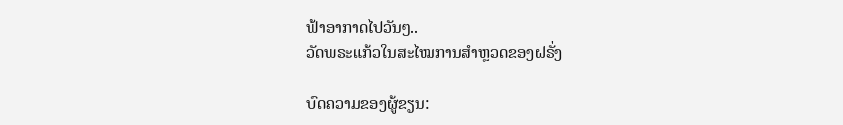ຟ້າອາກາດໄປວັນໆ..
ວັດພຣະແກ້ວໃນສະໄໝການສໍາຫຼວດຂອງຝຣັ່ງ

ບົດຄວາມຂອງຜູ້ຂຽນ: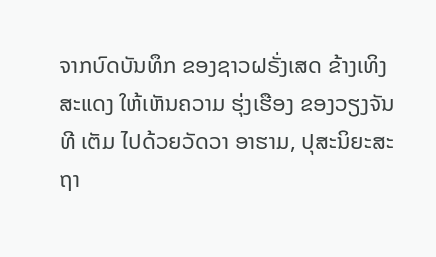ຈາກບົດບັນທຶກ ຂອງຊາວຝຣັ່ງເສດ ຂ້າງເທິງສະແດງ ໃຫ້ເຫັນຄວາມ ຮຸ່ງເຮືອງ ຂອງວຽງຈັນທີ ເຕັມ ໄປດ້ວຍວັດວາ ອາຮາມ, ປຸສະນິຍະສະຖາ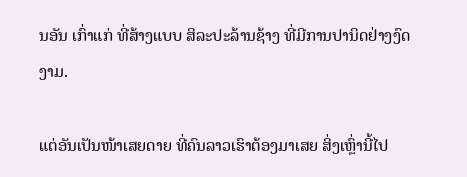ນອັນ ເກົ່າແກ່ ທີ່ສ້າງແບບ ສິລະປະລ້ານຊ້າງ ທີ່ມີການປານິດຢ່າງງົດງາມ.

ແຕ່ອັນເປັນໜ້າເສຍດາຍ ທີ່ຄົນລາວເຮົາຕ້ອງມາເສຍ ສິ່ງເຫຼົ່ານີ້ໄປ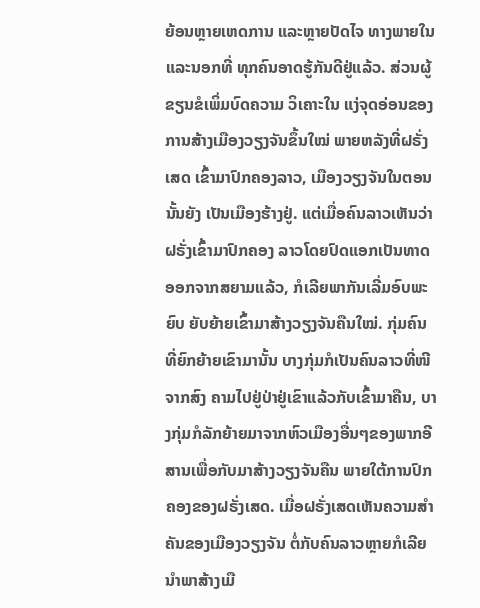ຍ້ອນຫຼາຍເຫດການ ແລະຫຼາຍປັດໄຈ ທາງພາຍໃນແລະນອກທີ່ ທຸກຄົນອາດຮູ້ກັນດີຢູ່ແລ້ວ. ສ່ວນຜູ້ຂຽນຂໍເພິ່ມບົດຄວາມ ວິເຄາະໃນ ແງ່ຈຸດອ່ອນຂອງການສ້າງເມືອງວຽງຈັນຂຶ້ນໃໝ່ ພາຍຫລັງທີ່ຝຣັ່ງເສດ ເຂົ້າມາປົກຄອງລາວ, ເມືອງວຽງຈັນໃນຕອນນັ້ນຍັງ ເປັນເມືອງຮ້າງຢູ່. ແຕ່ເມື່ອຄົນລາວເຫັນວ່າຝຣັ່ງເຂົ້າມາປົກຄອງ ລາວໂດຍປົດແອກເປັນທາດ ອອກຈາກສຍາມແລ້ວ, ກໍເລີຍພາກັນເລີ່ມອົບພະຍົບ ຍັບຍ້າຍເຂົ້າມາສ້າງວຽງຈັນຄືນໃໝ່. ກຸ່ມຄົນທີ່ຍົກຍ້າຍເຂົາມານັ້ນ ບາງກຸ່ມກໍເປັນຄົນລາວທີ່ໜີຈາກສົງ ຄາມໄປຢູ່ປ່າຢູ່ເຂົາແລ້ວກັບເຂົ້າມາຄືນ, ບາງກຸ່ມກໍລັກຍ້າຍມາຈາກຫົວເມືອງອື່ນໆຂອງພາກອີສານເພື່ອກັບມາສ້າງວຽງຈັນຄືນ ພາຍໃຕ້ການປົກຄອງຂອງຝຣັ່ງເສດ. ເມື່ອຝຣັ່ງເສດເຫັນຄວາມສໍາຄັນຂອງເມືອງວຽງຈັນ ຕໍ່ກັບຄົນລາວຫຼາຍກໍເລີຍນໍາພາສ້າງເມື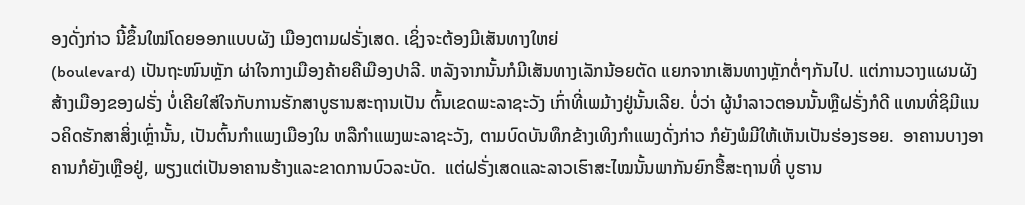ອງດັ່ງກ່າວ ນີ້ຂຶ້ນໃໝ່ໂດຍອອກແບບຜັງ ເມືອງຕາມຝຣັ່ງເສດ. ເຊິ່ງຈະຕ້ອງມີເສັນທາງໃຫຍ່
(boulevard) ເປັນຖະໜົນຫຼັກ ຜ່າໃຈກາງເມືອງຄ້າຍຄືເມືອງປາລີ. ຫລັງຈາກນັ້ນກໍມີເສັນທາງເລັກນ້ອຍຕັດ ແຍກຈາກເສັນທາງຫຼັກຕໍ່ໆກັນໄປ. ແຕ່ການວາງແຜນຜັງສ້າງເມືອງຂອງຝຣັ່ງ ບໍ່ເຄີຍໃສ່ໃຈກັບການຮັກສາບູຮານສະຖານເປັນ ຕົ້ນເຂດພະລາຊະວັງ ເກົ່າທີ່ເພມ້າງຢູ່ນັ້ນເລີຍ. ບໍ່ວ່າ ຜູ້ນໍາລາວຕອນນັ້ນຫຼືຝຣັ່ງກໍດີ ແທນທີ່ຊິມີແນວຄິດຮັກສາສິ່ງເຫຼົ່ານັ້ນ, ເປັນຕົ້ນກໍາແພງເມືອງໃນ ຫລືກໍາແພງພະລາຊະວັງ, ຕາມບົດບັນທຶກຂ້າງເທິງກໍາແພງດັ່ງກ່າວ ກໍຍັງພໍມີໃຫ້ເຫັນເປັນຮ່ອງຮອຍ.  ອາຄານບາງອາຄານກໍຍັງເຫຼືອຢູ່, ພຽງແຕ່ເປັນອາຄານຮ້າງແລະຂາດການບົວລະບັດ.  ແຕ່ຝຣັ່ງເສດແລະລາວເຮົາສະໄໝນັ້ນພາກັນຍົກຮື້ສະຖານທີ່ ບູຮານ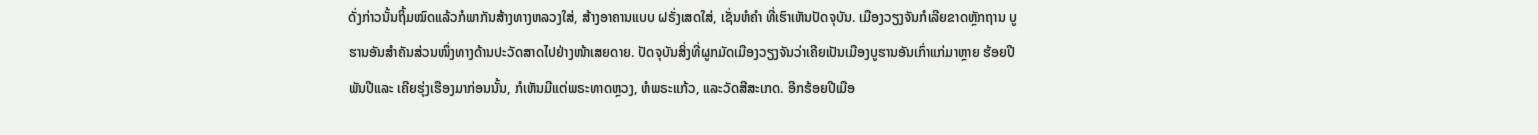ດັ່ງກ່າວນັ້ນຖິ້ມໝົດແລ້ວກໍພາກັນສ້າງທາງຫລວງໃສ່, ສ້າງອາຄານແບບ ຝຣັ່ງເສດໃສ່, ເຊັ່ນຫໍຄໍາ ທີ່ເຮົາເຫັນປັດຈຸບັນ. ເມືອງວຽງຈັນກໍເລີຍຂາດຫຼັກຖານ ບູຮານອັນສໍາຄັນສ່ວນໜຶ່ງທາງດ້ານປະວັດສາດໄປຢ່າງໜ້າເສຍດາຍ. ປັດຈຸບັນສິ່ງທີ່ຜູກມັດເມືອງວຽງຈັນວ່າເຄີຍເປັນເມືອງບູຮານອັນເກົ່າແກ່ມາຫຼາຍ ຮ້ອຍປີພັນປີແລະ ເຄີຍຮຸ່ງເຮືອງມາກ່ອນນັ້ນ, ກໍເຫັນມີແຕ່ພຣະທາດຫຼວງ, ຫໍພຣະແກ້ວ, ແລະວັດສີສະເກດ. ອີກຮ້ອຍປີເມືອ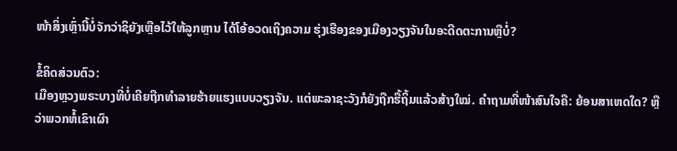ໜ້າສິ່ງເຫຼົ່ານີ້ບໍ່ຈັກວ່າຊິຍັງເຫຼືອໄວ້ໃຫ້ລູກຫຼານ ໄດ້ໂອ້ອວດເຖິງຄວາມ ຮຸ່ງເຮືອງຂອງເມືອງວຽງຈັນໃນອະດີດຕະການຫຼືບໍ່?

ຂໍ້ຄິດສ່ວນຕົວ:
ເມືອງຫຼວງພຣະບາງທີ່ບໍ່ເຄີຍຖືກທໍາລາຍຮ້າຍແຮງແບບວຽງຈັນ. ແຕ່ພະລາຊະວັງກໍຍັງຖືກຮື້ຖິ້ມແລ້ວສ້າງໃໝ່. ຄໍາຖາມທີ່ໜ້າສົນໃຈຄື: ຍ້ອນສາເຫດໃດ? ຫຼືວ່າພວກຫໍ້ເຂົາເຜົາ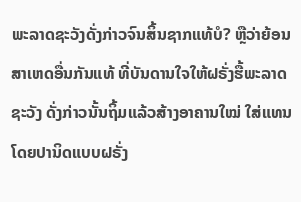ພະລາດຊະວັງດັ່ງກ່າວຈົນສິ້ນຊາກແທ້ບໍ? ຫຼືວ່າຍ້ອນສາເຫດອື່ນກັນແທ້ ທີ່ບັນດານໃຈໃຫ້ຝຣັ່ງຮື້ພະລາດຊະວັງ ດັ່ງກ່າວນັ້ນຖິ້ມແລ້ວສ້າງອາຄານໃໝ່ ໃສ່ແທນ ໂດຍປານິດແບບຝຣັ່ງ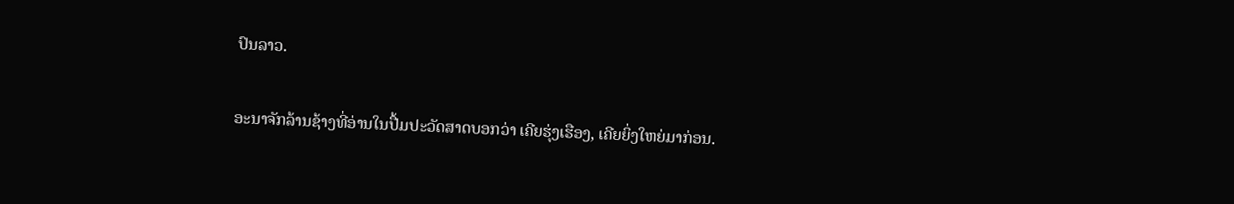ປົນລາວ.

ອະນາຈັກລ້ານຊ້າງທີ່ອ່ານໃນປື້ມປະວັດສາດບອກວ່າ ເຄີຍຮຸ່ງເຮືອງ, ເຄີຍຍິ່ງໃຫຍ່ມາກ່ອນ.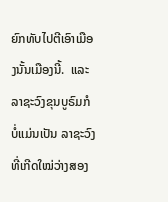ຍົກທັບໄປຕີເອົາເມືອງນັ້ນເມືອງນີ້.  ແລະລາຊະວົງຂຸນບູຣົມກໍ ບໍ່ແມ່ນເປັນ ລາຊະວົງທີ່ເກີດໃໝ່ວ່າງສອງ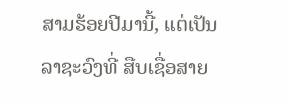ສາມຮ້ອຍປີມານີ້, ແຕ່ເປັນລາຊະວົງທີ່ ສືບເຊື່ອສາຍ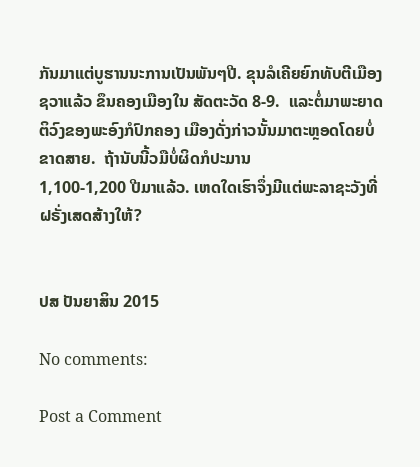ກັນມາແຕ່ບູຮານນະການເປັນພັນໆປີ. ຂຸນລໍເຄີຍຍົກທັບຕີເມືອງຊວາແລ້ວ ຂຶນຄອງເມືອງໃນ ສັດຕະວັດ 8-9.  ແລະຕໍ່ມາພະຍາດຕິວົງຂອງພະອົງກໍປົກຄອງ ເມືອງດັ່ງກ່າວນັ້ນມາຕະຫຼອດໂດຍບໍ່ຂາດສາຍ.  ຖ້ານັບນີ້ວມືບໍ່ຜິດກໍປະມານ
1,100-1,200 ປີມາແລ້ວ. ເຫດໃດເຮົາຈຶ່ງມີແຕ່ພະລາຊະວັງທີ່ຝຣັ່ງເສດສ້າງໃຫ້?


ປສ ປັນຍາສິນ 2015

No comments:

Post a Comment